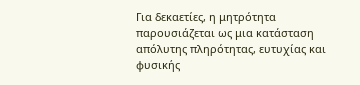Για δεκαετίες, η μητρότητα παρουσιάζεται ως μια κατάσταση απόλυτης πληρότητας, ευτυχίας και φυσικής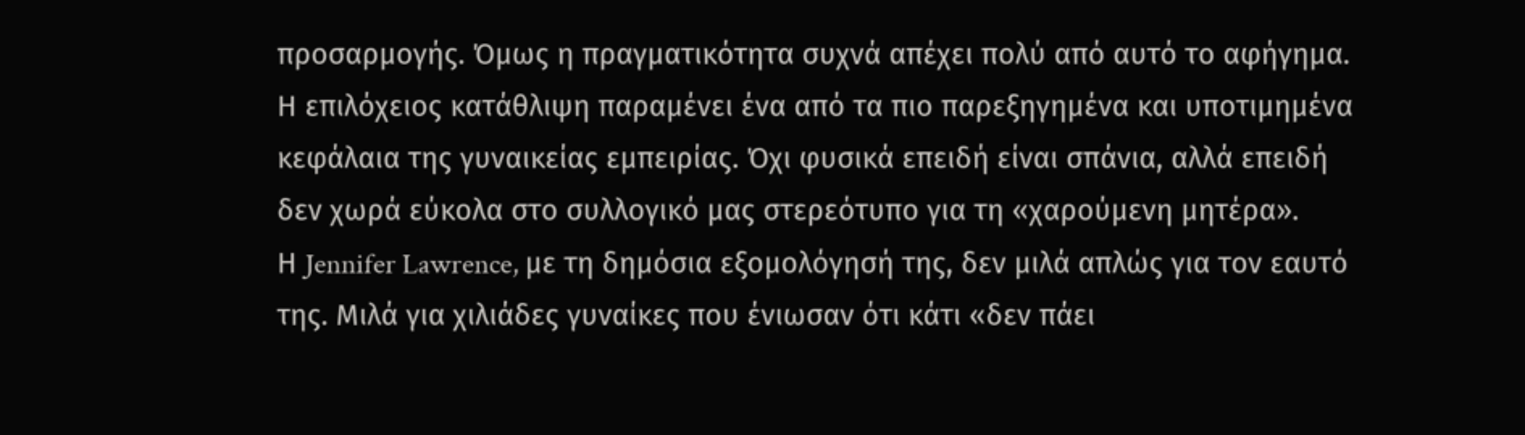προσαρμογής. Όμως η πραγματικότητα συχνά απέχει πολύ από αυτό το αφήγημα. Η επιλόχειος κατάθλιψη παραμένει ένα από τα πιο παρεξηγημένα και υποτιμημένα κεφάλαια της γυναικείας εμπειρίας. Όχι φυσικά επειδή είναι σπάνια, αλλά επειδή δεν χωρά εύκολα στο συλλογικό μας στερεότυπο για τη «χαρούμενη μητέρα».
Η Jennifer Lawrence, με τη δημόσια εξομολόγησή της, δεν μιλά απλώς για τον εαυτό της. Μιλά για χιλιάδες γυναίκες που ένιωσαν ότι κάτι «δεν πάει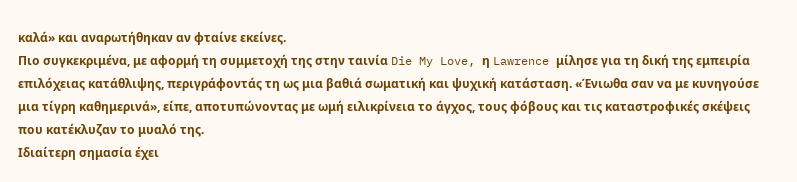καλά» και αναρωτήθηκαν αν φταίνε εκείνες.
Πιο συγκεκριμένα, με αφορμή τη συμμετοχή της στην ταινία Die My Love, η Lawrence μίλησε για τη δική της εμπειρία επιλόχειας κατάθλιψης, περιγράφοντάς τη ως μια βαθιά σωματική και ψυχική κατάσταση. «Ένιωθα σαν να με κυνηγούσε μια τίγρη καθημερινά», είπε, αποτυπώνοντας με ωμή ειλικρίνεια το άγχος, τους φόβους και τις καταστροφικές σκέψεις που κατέκλυζαν το μυαλό της.
Ιδιαίτερη σημασία έχει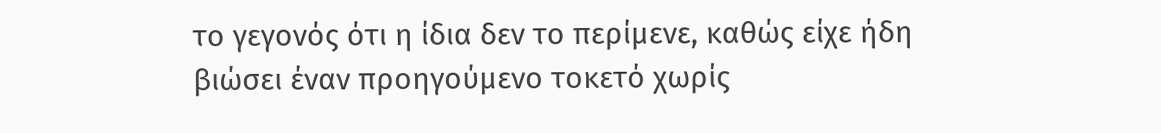το γεγονός ότι η ίδια δεν το περίμενε, καθώς είχε ήδη βιώσει έναν προηγούμενο τοκετό χωρίς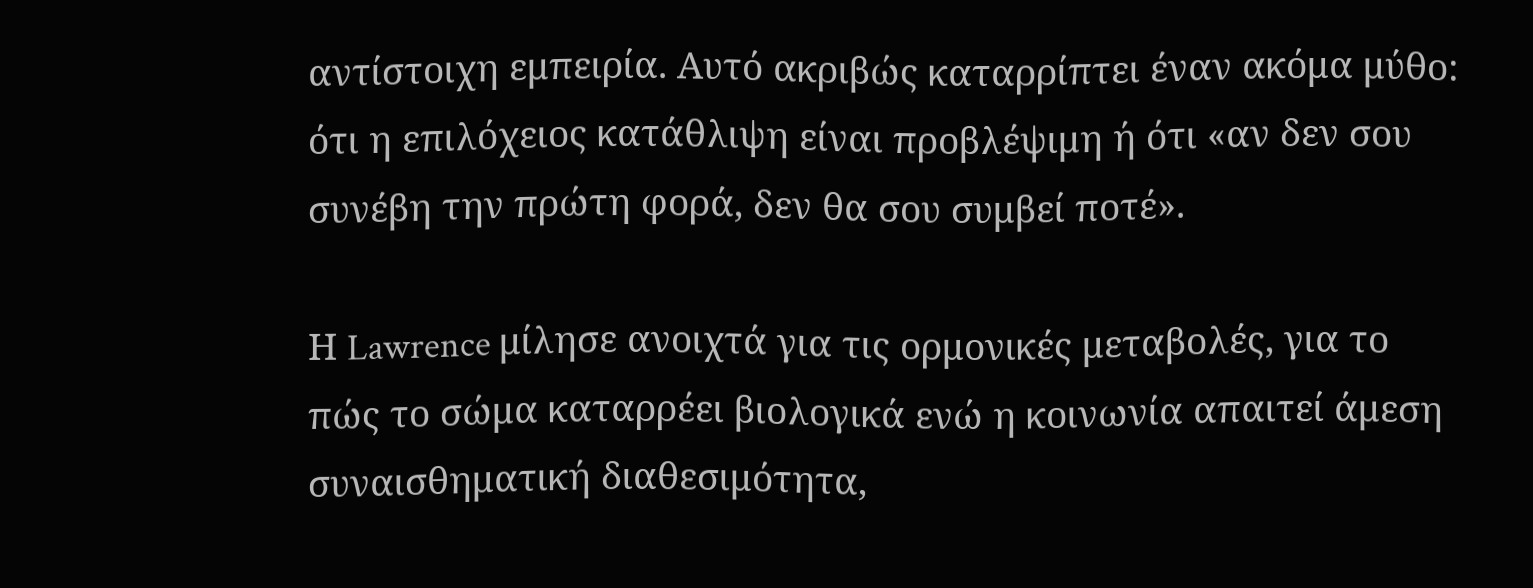αντίστοιχη εμπειρία. Αυτό ακριβώς καταρρίπτει έναν ακόμα μύθο: ότι η επιλόχειος κατάθλιψη είναι προβλέψιμη ή ότι «αν δεν σου συνέβη την πρώτη φορά, δεν θα σου συμβεί ποτέ».

Η Lawrence μίλησε ανοιχτά για τις ορμονικές μεταβολές, για το πώς το σώμα καταρρέει βιολογικά ενώ η κοινωνία απαιτεί άμεση συναισθηματική διαθεσιμότητα,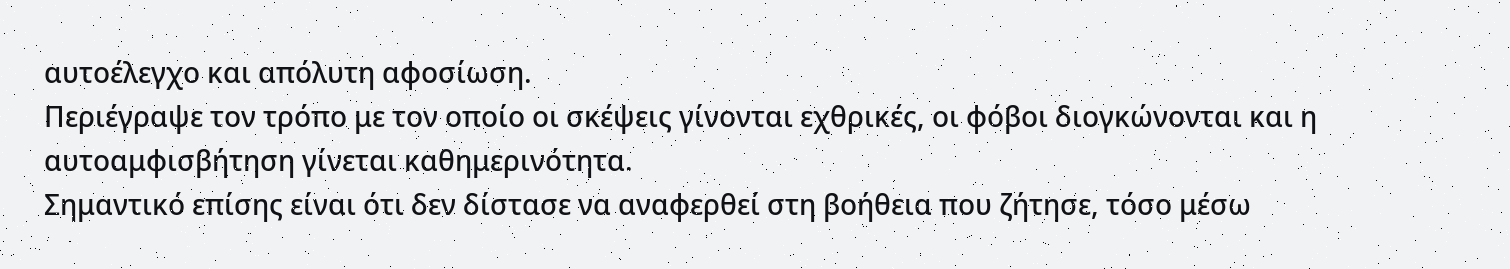αυτοέλεγχο και απόλυτη αφοσίωση.
Περιέγραψε τον τρόπο με τον οποίο οι σκέψεις γίνονται εχθρικές, οι φόβοι διογκώνονται και η αυτοαμφισβήτηση γίνεται καθημερινότητα.
Σημαντικό επίσης είναι ότι δεν δίστασε να αναφερθεί στη βοήθεια που ζήτησε, τόσο μέσω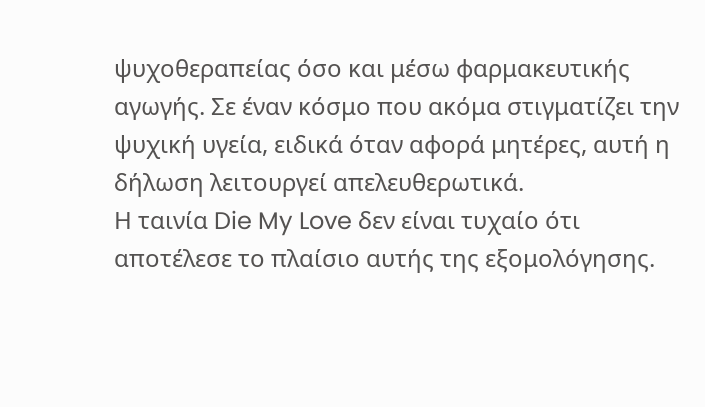ψυχοθεραπείας όσο και μέσω φαρμακευτικής αγωγής. Σε έναν κόσμο που ακόμα στιγματίζει την ψυχική υγεία, ειδικά όταν αφορά μητέρες, αυτή η δήλωση λειτουργεί απελευθερωτικά.
Η ταινία Die My Love δεν είναι τυχαίο ότι αποτέλεσε το πλαίσιο αυτής της εξομολόγησης.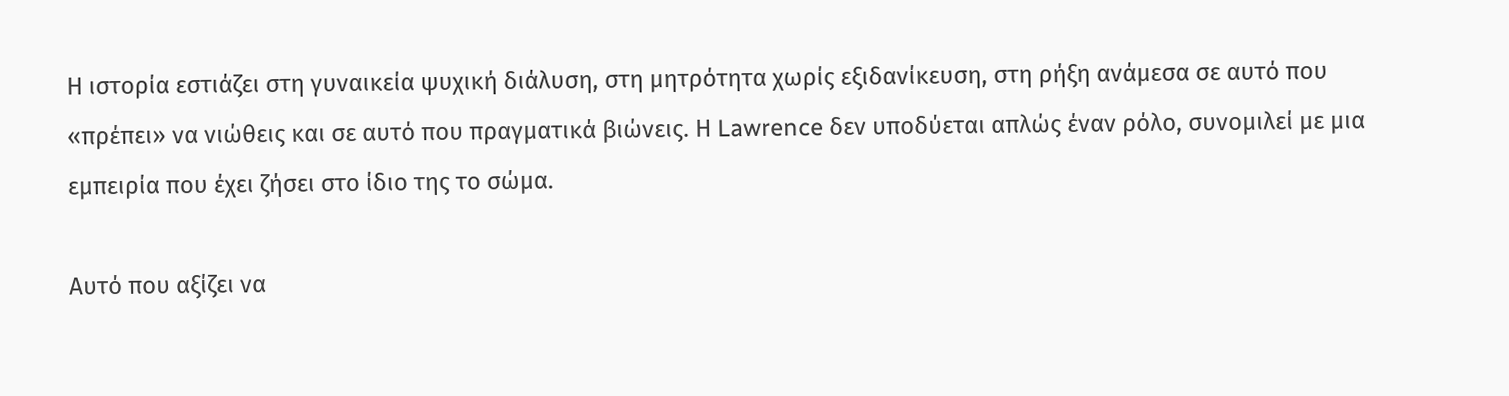Η ιστορία εστιάζει στη γυναικεία ψυχική διάλυση, στη μητρότητα χωρίς εξιδανίκευση, στη ρήξη ανάμεσα σε αυτό που «πρέπει» να νιώθεις και σε αυτό που πραγματικά βιώνεις. Η Lawrence δεν υποδύεται απλώς έναν ρόλο, συνομιλεί με μια εμπειρία που έχει ζήσει στο ίδιο της το σώμα.

Αυτό που αξίζει να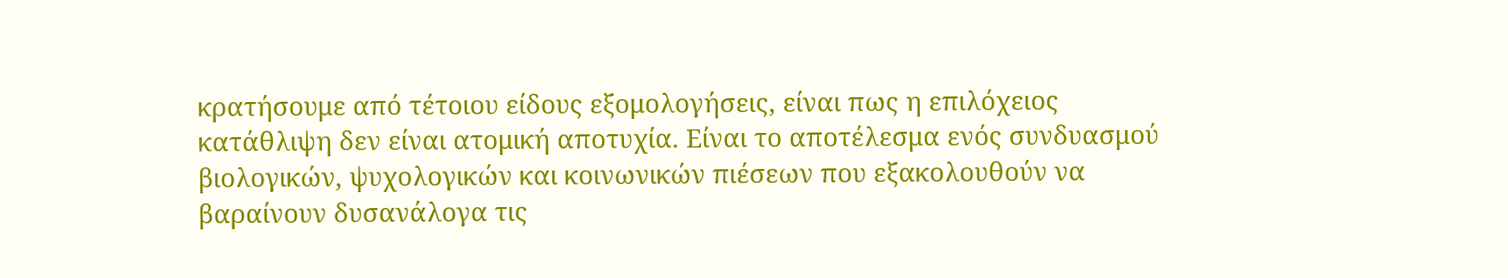κρατήσουμε από τέτοιου είδους εξομολογήσεις, είναι πως η επιλόχειος κατάθλιψη δεν είναι ατομική αποτυχία. Είναι το αποτέλεσμα ενός συνδυασμού βιολογικών, ψυχολογικών και κοινωνικών πιέσεων που εξακολουθούν να βαραίνουν δυσανάλογα τις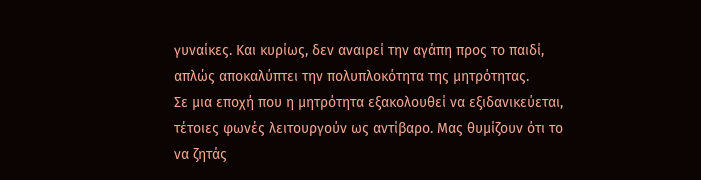γυναίκες. Και κυρίως, δεν αναιρεί την αγάπη προς το παιδί, απλώς αποκαλύπτει την πολυπλοκότητα της μητρότητας.
Σε μια εποχή που η μητρότητα εξακολουθεί να εξιδανικεύεται, τέτοιες φωνές λειτουργούν ως αντίβαρο. Μας θυμίζουν ότι το να ζητάς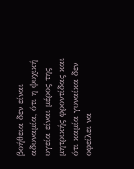βοήθεια δεν είναι αδυναμία, ότι η ψυχική υγεία είναι μέρος της μητρικής φροντίδας και ότι καμία γυναίκα δεν οφείλει να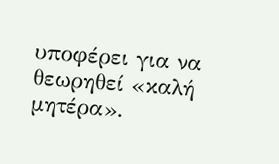υποφέρει για να θεωρηθεί «καλή μητέρα».